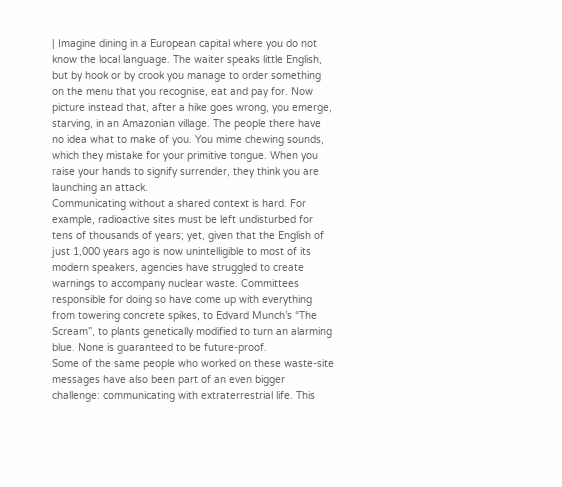| Imagine dining in a European capital where you do not know the local language. The waiter speaks little English, but by hook or by crook you manage to order something on the menu that you recognise, eat and pay for. Now picture instead that, after a hike goes wrong, you emerge, starving, in an Amazonian village. The people there have no idea what to make of you. You mime chewing sounds, which they mistake for your primitive tongue. When you raise your hands to signify surrender, they think you are launching an attack.
Communicating without a shared context is hard. For example, radioactive sites must be left undisturbed for tens of thousands of years; yet, given that the English of just 1,000 years ago is now unintelligible to most of its modern speakers, agencies have struggled to create warnings to accompany nuclear waste. Committees responsible for doing so have come up with everything from towering concrete spikes, to Edvard Munch’s “The Scream”, to plants genetically modified to turn an alarming blue. None is guaranteed to be future-proof.
Some of the same people who worked on these waste-site messages have also been part of an even bigger challenge: communicating with extraterrestrial life. This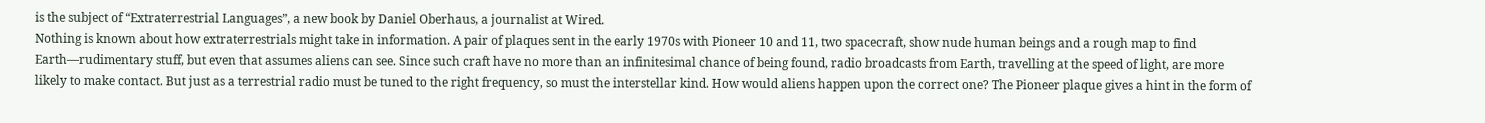is the subject of “Extraterrestrial Languages”, a new book by Daniel Oberhaus, a journalist at Wired.
Nothing is known about how extraterrestrials might take in information. A pair of plaques sent in the early 1970s with Pioneer 10 and 11, two spacecraft, show nude human beings and a rough map to find Earth—rudimentary stuff, but even that assumes aliens can see. Since such craft have no more than an infinitesimal chance of being found, radio broadcasts from Earth, travelling at the speed of light, are more likely to make contact. But just as a terrestrial radio must be tuned to the right frequency, so must the interstellar kind. How would aliens happen upon the correct one? The Pioneer plaque gives a hint in the form of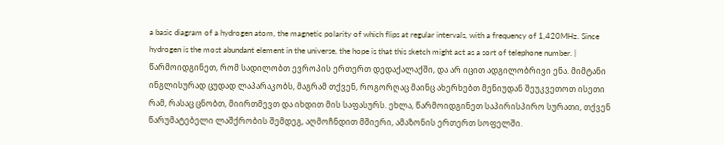a basic diagram of a hydrogen atom, the magnetic polarity of which flips at regular intervals, with a frequency of 1,420MHz. Since hydrogen is the most abundant element in the universe, the hope is that this sketch might act as a sort of telephone number. | წარმოიდგინეთ, რომ სადილობთ ევროპის ერთერთ დედაქალაქში, და არ იცით ადგილობრივი ენა. მიმტანი ინგლისურად ცუდად ლაპარაკობს, მაგრამ თქვენ, როგორღაც მაინც ახერხებთ მენიუდან შეუკვეთოთ ისეთი რამ, რასაც ცნობთ, მიირთმევთ და იხდით მის საფასურს. ეხლა, წარმოიდგინეთ საპირისპირო სურათი, თქვენ წარუმატებელი ლაშქრობის შემდეგ, აღმოჩნდით მშიერი, ამაზონის ერთერთ სოფელში.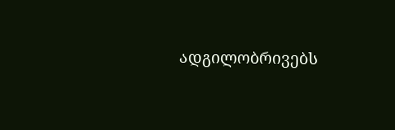ადგილობრივებს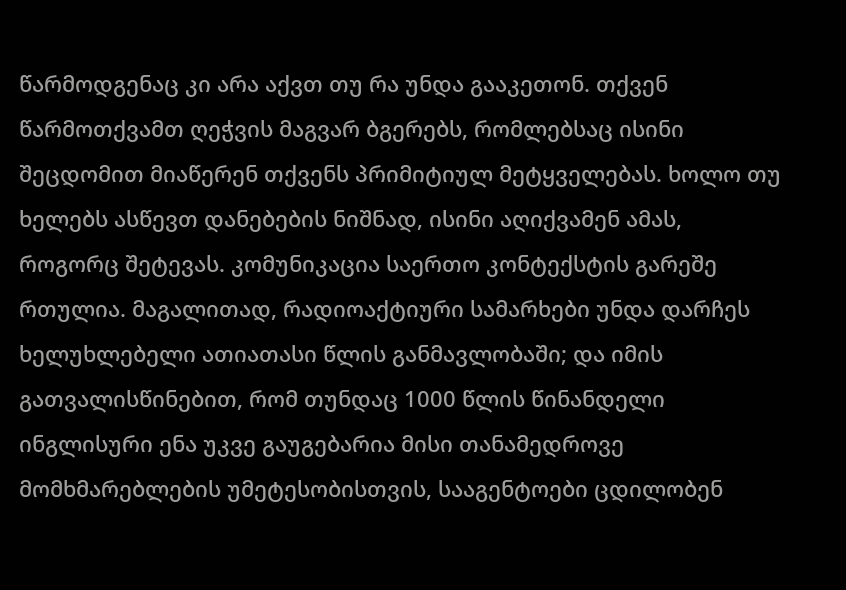წარმოდგენაც კი არა აქვთ თუ რა უნდა გააკეთონ. თქვენ წარმოთქვამთ ღეჭვის მაგვარ ბგერებს, რომლებსაც ისინი შეცდომით მიაწერენ თქვენს პრიმიტიულ მეტყველებას. ხოლო თუ ხელებს ასწევთ დანებების ნიშნად, ისინი აღიქვამენ ამას, როგორც შეტევას. კომუნიკაცია საერთო კონტექსტის გარეშე რთულია. მაგალითად, რადიოაქტიური სამარხები უნდა დარჩეს ხელუხლებელი ათიათასი წლის განმავლობაში; და იმის გათვალისწინებით, რომ თუნდაც 1000 წლის წინანდელი ინგლისური ენა უკვე გაუგებარია მისი თანამედროვე მომხმარებლების უმეტესობისთვის, სააგენტოები ცდილობენ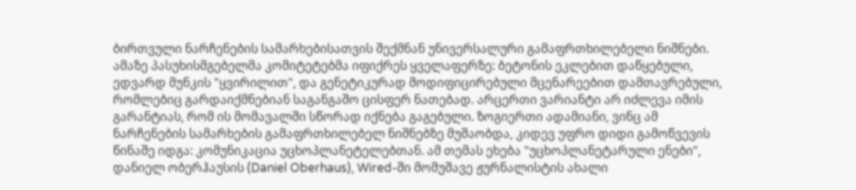ბირთვული ნარჩენების სამარხებისათვის შექმნან უნივერსალური გამაფრთხილებელი ნიშნები. ამაზე პასუხისმგებელმა კომიტეტებმა იფიქრეს ყველაფერზე: ბეტონის ეკლებით დაწყებული, ედვარდ მუნკის "ყვირილით", და გენეტიკურად მოდიფიცირებული მცენარეებით დამთავრებული, რომლებიც გარდაიქმნებიან საგანგაშო ცისფერ ნათებად. არცერთი ვარიანტი არ იძლევა იმის გარანტიას, რომ ის მომავალში სწორად იქნება გაგებული. ზოგიერთი ადამიანი, ვინც ამ ნარჩენების სამარხების გამაფრთხილებელ ნიშნებზე მუშაობდა, კიდევ უფრო დიდი გამოწვევის წინაშე იდგა: კომუნიკაცია უცხოპლანეტელებთან. ამ თემას ეხება "უცხოპლანეტარული ენები", დანიელ ობერჰაუსის (Daniel Oberhaus), Wired-ში მომუშავე ჟურნალისტის ახალი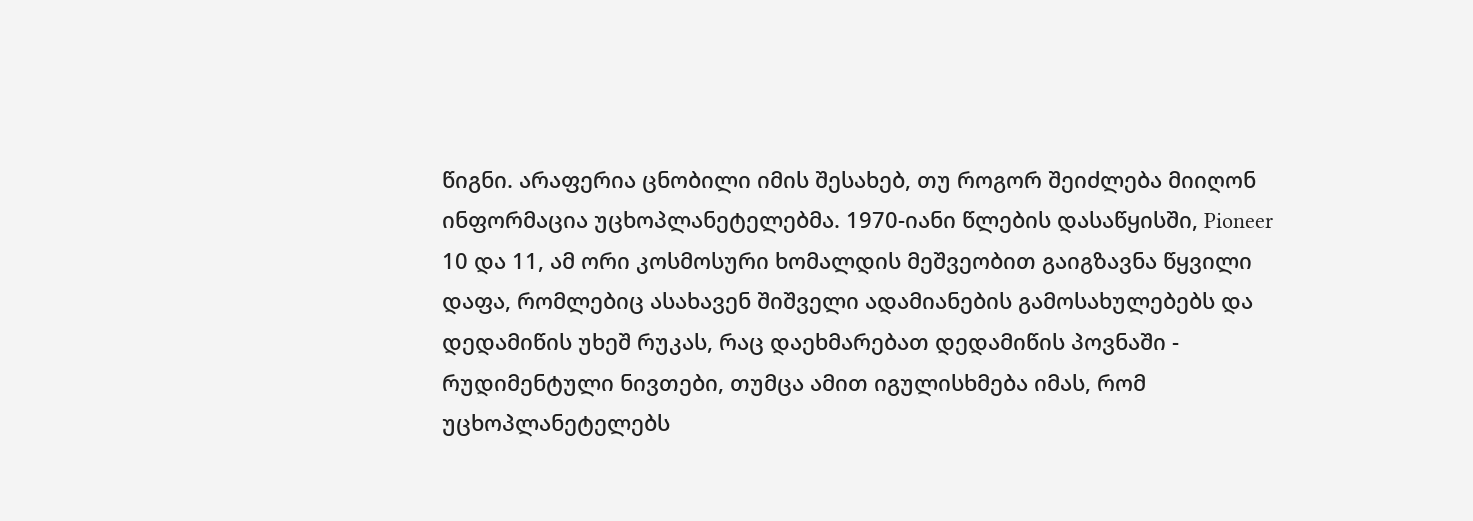წიგნი. არაფერია ცნობილი იმის შესახებ, თუ როგორ შეიძლება მიიღონ ინფორმაცია უცხოპლანეტელებმა. 1970-იანი წლების დასაწყისში, Pioneer 10 და 11, ამ ორი კოსმოსური ხომალდის მეშვეობით გაიგზავნა წყვილი დაფა, რომლებიც ასახავენ შიშველი ადამიანების გამოსახულებებს და დედამიწის უხეშ რუკას, რაც დაეხმარებათ დედამიწის პოვნაში - რუდიმენტული ნივთები, თუმცა ამით იგულისხმება იმას, რომ უცხოპლანეტელებს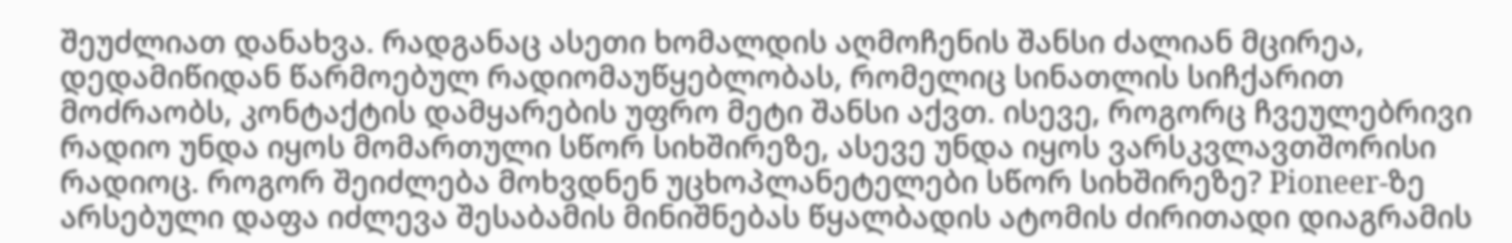შეუძლიათ დანახვა. რადგანაც ასეთი ხომალდის აღმოჩენის შანსი ძალიან მცირეა, დედამიწიდან წარმოებულ რადიომაუწყებლობას, რომელიც სინათლის სიჩქარით მოძრაობს, კონტაქტის დამყარების უფრო მეტი შანსი აქვთ. ისევე, როგორც ჩვეულებრივი რადიო უნდა იყოს მომართული სწორ სიხშირეზე, ასევე უნდა იყოს ვარსკვლავთშორისი რადიოც. როგორ შეიძლება მოხვდნენ უცხოპლანეტელები სწორ სიხშირეზე? Pioneer-ზე არსებული დაფა იძლევა შესაბამის მინიშნებას წყალბადის ატომის ძირითადი დიაგრამის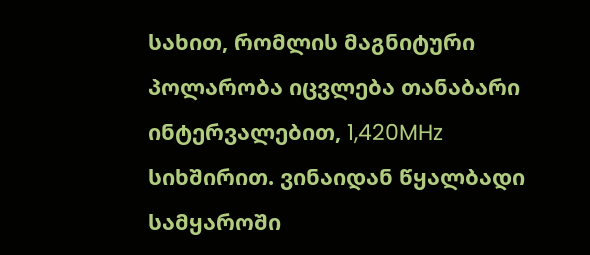სახით, რომლის მაგნიტური პოლარობა იცვლება თანაბარი ინტერვალებით, 1,420MHz სიხშირით. ვინაიდან წყალბადი სამყაროში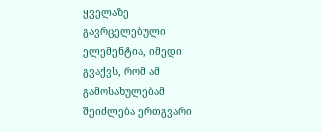ყველაზე გავრცელებული ელემენტია, იმედი გვაქვს, რომ ამ გამოსახულებამ შეიძლება ერთგვარი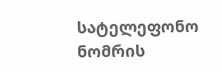სატელეფონო ნომრის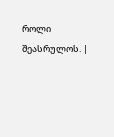როლი შეასრულოს. |